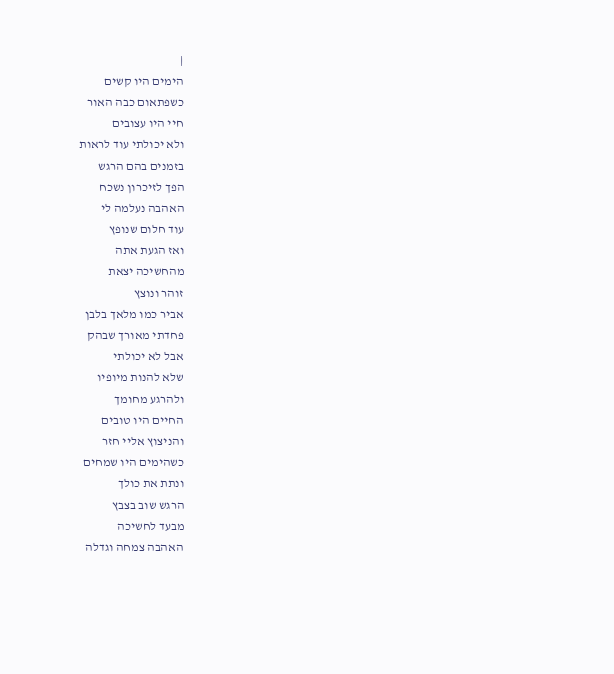|
הימים היו קשים
כשפתאום כבה האור
חיי היו עצובים
ולא יכולתי עוד לראות
בזמנים בהם הרגש
הפך לזיכרון נשכח
האהבה נעלמה לי
עוד חלום שנופץ
ואז הגעת אתה
מהחשיכה יצאת
זוהר ונוצץ
אביר כמו מלאך בלבן
פחדתי מאורך שבהק
אבל לא יכולתי
שלא להנות מיופיו
ולהרגע מחומך
החיים היו טובים
והניצוץ אליי חזר
כשהימים היו שמחים
ונתת את כולך
הרגש שוב בצבץ
מבעד לחשיכה
האהבה צמחה וגדלה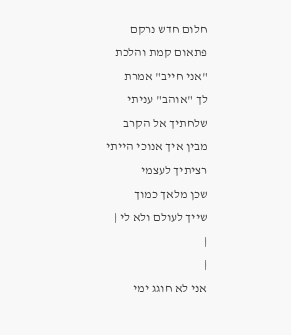חלום חדש נרקם
פתאום קמת והלכת
"אני חייב" אמרת
לך "אוהב" עניתי
שלחתיך אל הקרב
מבין איך אנוכי הייתי
רציתיך לעצמי
שכן מלאך כמוך
שייך לעולם ולא לי |
|
|
אני לא חוגג ימי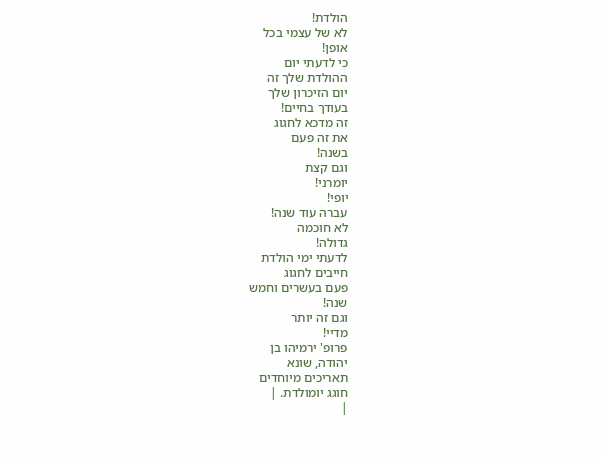הולדת!
לא של עצמי בכל
אופן!
כי לדעתי יום
ההולדת שלך זה
יום הזיכרון שלך
בעודך בחיים!
זה מדכא לחגוג
את זה פעם
בשנה!
וגם קצת
יומרני!
יופי!
עברה עוד שנה!
לא חוכמה
גדולה!
לדעתי ימי הולדת
חייבים לחגוג
פעם בעשרים וחמש
שנה!
וגם זה יותר
מדיי!
פרופ' ירמיהו בן
יהודה, שונא
תאריכים מיוחדים
חוגג יומולדת. |
|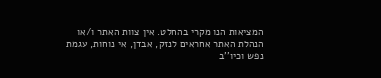המציאות הנו מקרי בהחלט. אין צוות האתר ו/או
הנהלת האתר אחראים לנזק, אבדן, אי נוחות, עגמת
נפש וכיו''ב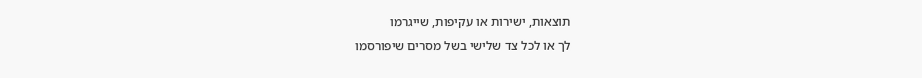תוצאות, ישירות או עקיפות, שייגרמו
לך או לכל צד שלישי בשל מסרים שיפורסמו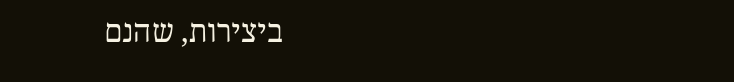ביצירות, שהנם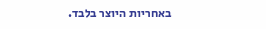באחריות היוצר בלבד.